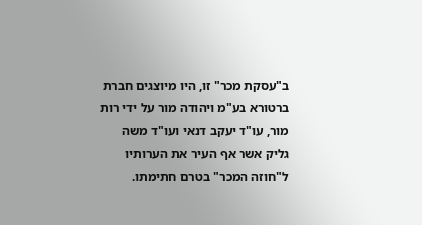ב"עסקת מכר" זו, היו מיוצגים חברת ברטורא בע"מ ויהודה מור על ידי רות מור, עו"ד יעקב דנאי ועו"ד משה גליק אשר אף העיר את הערותיו ל"חוזה המכר" בטרם חתימתו.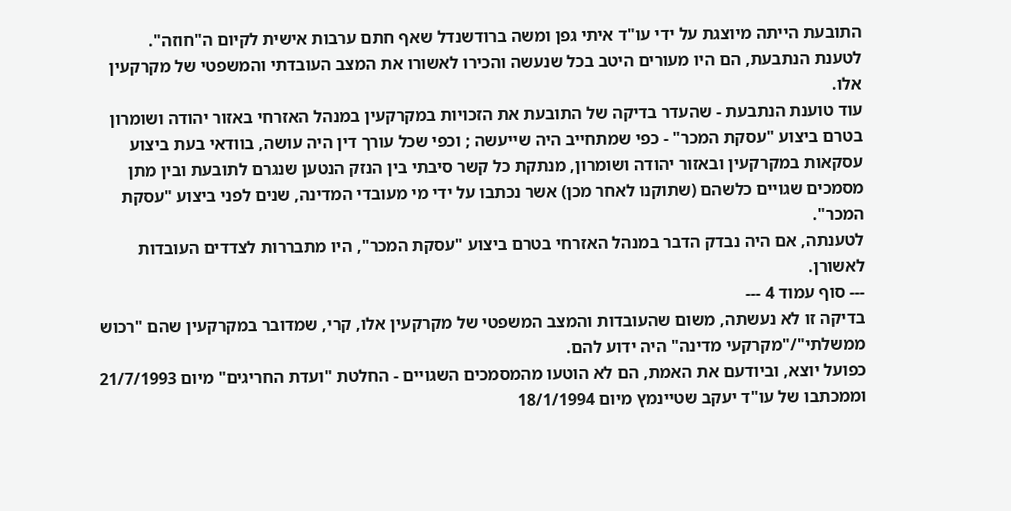התובעת הייתה מיוצגת על ידי עו"ד איתי גפן ומשה ברודשנדל שאף חתם ערבות אישית לקיום ה"חוזה".
לטענת הנתבעת, הם היו מעורים היטב בכל שנעשה והכירו לאשורו את המצב העובדתי והמשפטי של מקרקעין אלו.
עוד טוענת הנתבעת - שהעדר בדיקה של התובעת את הזכויות במקרקעין במנהל האזרחי באזור יהודה ושומרון בטרם ביצוע "עסקת המכר" - כפי שמתחייב היה שייעשה ; וכפי שכל עורך דין היה עושה, בוודאי בעת ביצוע עסקאות במקרקעין ובאזור יהודה ושומרון, מנתקת כל קשר סיבתי בין הנזק הנטען שנגרם לתובעת ובין מתן מסמכים שגויים כלשהם (שתוקנו לאחר מכן) אשר נכתבו על ידי מי מעובדי המדינה, שנים לפני ביצוע "עסקת המכר".
לטענתה, אם היה נבדק הדבר במנהל האזרחי בטרם ביצוע "עסקת המכר", היו מתבררות לצדדים העובדות לאשורן.
--- סוף עמוד 4 ---
בדיקה זו לא נעשתה, משום שהעובדות והמצב המשפטי של מקרקעין אלו, קרי, שמדובר במקרקעין שהם "רכוש ממשלתי"/"מקרקעי מדינה" היה ידוע להם.
כפועל יוצא, וביודעם את האמת, הם לא הוטעו מהמסמכים השגויים - החלטת "ועדת החריגים" מיום 21/7/1993 וממכתבו של עו"ד יעקב שטיינמץ מיום 18/1/1994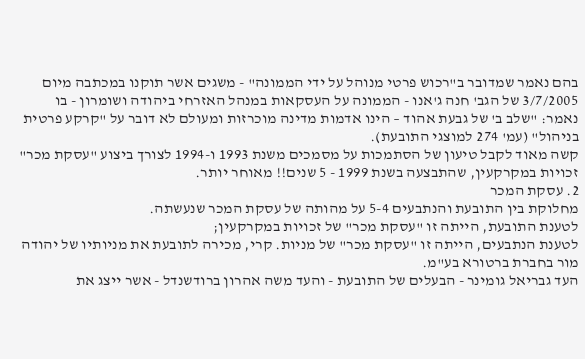בהם נאמר שמדובר ב"רכוש פרטי מנוהל על ידי הממונה" - משגים אשר תוקנו במכתבה מיום 3/7/2005 של הגב' חנה ג'אנו - הממונה על העסקאות במנהל האזרחי ביהודה ושומרון - בו נאמר: "שלב ב' של גבעת אהוד – הינו אדמות מדינה מוכרזות ומעולם לא דובר על "קרקע פרטית בניהול" (עמ' 274 למוצגי התובעת).
קשה מאוד לקבל טיעון של הסתמכות על מסמכים משנת 1993 ו-1994 לצורך ביצוע "עסקת מכר" זכויות במקרקעין, שהתבצעה בשנת 1999 - 5 שנים!! מאוחר יותר.
2. עסקת המכר
מחלוקת בין התובעת והנתבעים 5-4 על מהותה של עסקת המכר שנעשתה.
לטענת התובעת, הייתה זו "עסקת מכר" של זכויות במקרקעין;
לטענת הנתבעים, הייתה זו "עסקת מכר" של מניות. קרי, מכירה לתובעת את מניותיו של יהודה מור בחברת ברטורא בע"מ.
העד גבריאל גומינר - הבעלים של התובעת - והעד משה אהרון ברודשנדל - אשר ייצג את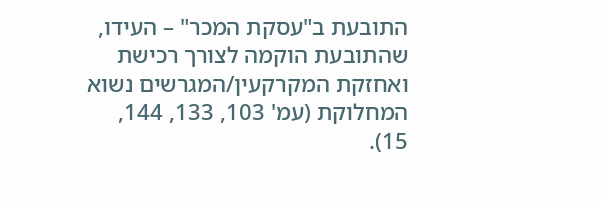התובעת ב"עסקת המכר" – העידו, שהתובעת הוקמה לצורך רכישת ואחזקת המקרקעין/המגרשים נשוא המחלוקת (עמ' 103, 133, 144, 15).